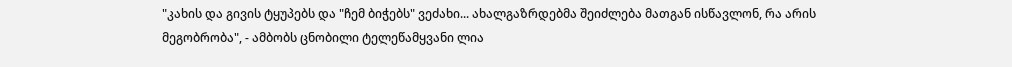"კახის და გივის ტყუპებს და "ჩემ ბიჭებს" ვეძახი... ახალგაზრდებმა შეიძლება მათგან ისწავლონ, რა არის მეგობრობა", - ამბობს ცნობილი ტელეწამყვანი ლია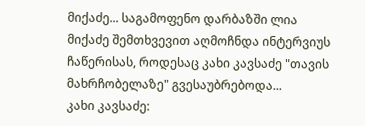მიქაძე... საგამოფენო დარბაზში ლია მიქაძე შემთხვევით აღმოჩნდა ინტერვიუს ჩაწერისას, როდესაც კახი კავსაძე "თავის მახრჩობელაზე" გვესაუბრებოდა...
კახი კავსაძე: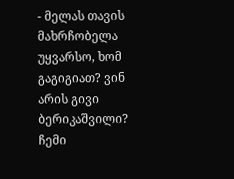- მელას თავის მახრჩობელა უყვარსო, ხომ გაგიგიათ? ვინ არის გივი ბერიკაშვილი? ჩემი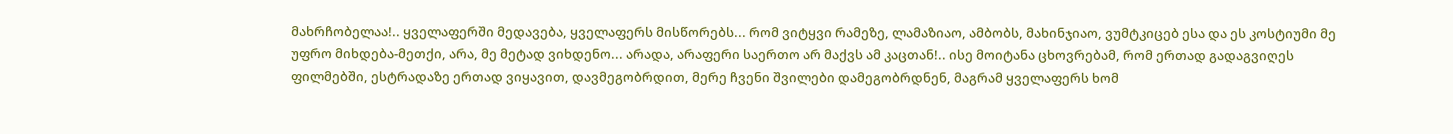მახრჩობელაა!.. ყველაფერში მედავება, ყველაფერს მისწორებს... რომ ვიტყვი რამეზე, ლამაზიაო, ამბობს, მახინჯიაო, ვუმტკიცებ ესა და ეს კოსტიუმი მე უფრო მიხდება-მეთქი, არა, მე მეტად ვიხდენო... არადა, არაფერი საერთო არ მაქვს ამ კაცთან!.. ისე მოიტანა ცხოვრებამ, რომ ერთად გადაგვიღეს ფილმებში, ესტრადაზე ერთად ვიყავით, დავმეგობრდით, მერე ჩვენი შვილები დამეგობრდნენ, მაგრამ ყველაფერს ხომ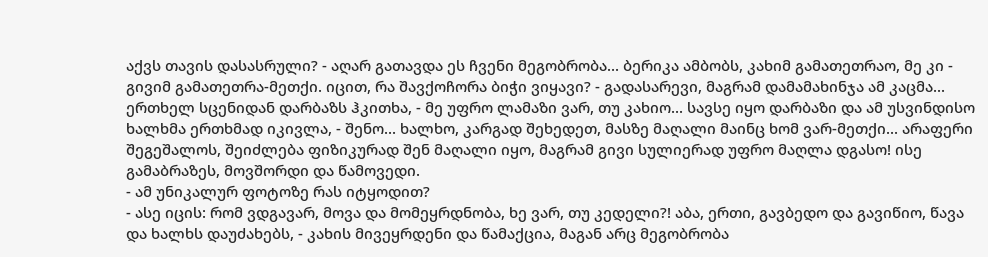აქვს თავის დასასრული? - აღარ გათავდა ეს ჩვენი მეგობრობა... ბერიკა ამბობს, კახიმ გამათეთრაო, მე კი - გივიმ გამათეთრა-მეთქი. იცით, რა შავქოჩორა ბიჭი ვიყავი? - გადასარევი, მაგრამ დამამახინჯა ამ კაცმა... ერთხელ სცენიდან დარბაზს ჰკითხა, - მე უფრო ლამაზი ვარ, თუ კახიო... სავსე იყო დარბაზი და ამ უსვინდისო ხალხმა ერთხმად იკივლა, - შენო... ხალხო, კარგად შეხედეთ, მასზე მაღალი მაინც ხომ ვარ-მეთქი... არაფერი შეგეშალოს, შეიძლება ფიზიკურად შენ მაღალი იყო, მაგრამ გივი სულიერად უფრო მაღლა დგასო! ისე გამაბრაზეს, მოვშორდი და წამოვედი.
- ამ უნიკალურ ფოტოზე რას იტყოდით?
- ასე იცის: რომ ვდგავარ, მოვა და მომეყრდნობა, ხე ვარ, თუ კედელი?! აბა, ერთი, გავბედო და გავიწიო, წავა და ხალხს დაუძახებს, - კახის მივეყრდენი და წამაქცია, მაგან არც მეგობრობა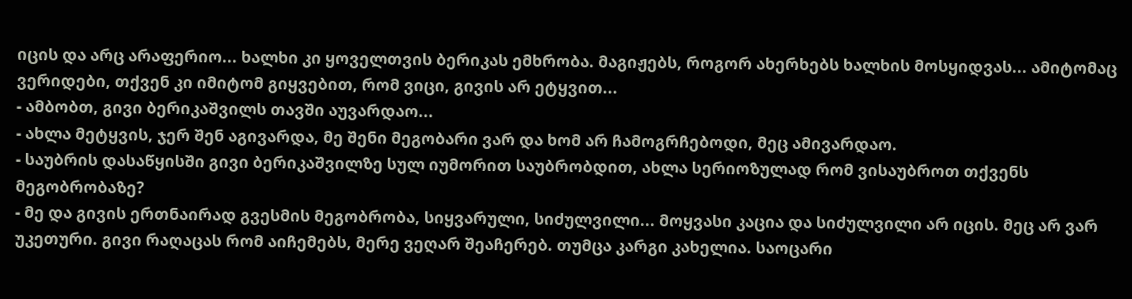იცის და არც არაფერიო... ხალხი კი ყოველთვის ბერიკას ემხრობა. მაგიჟებს, როგორ ახერხებს ხალხის მოსყიდვას... ამიტომაც ვერიდები, თქვენ კი იმიტომ გიყვებით, რომ ვიცი, გივის არ ეტყვით...
- ამბობთ, გივი ბერიკაშვილს თავში აუვარდაო...
- ახლა მეტყვის, ჯერ შენ აგივარდა, მე შენი მეგობარი ვარ და ხომ არ ჩამოგრჩებოდი, მეც ამივარდაო.
- საუბრის დასაწყისში გივი ბერიკაშვილზე სულ იუმორით საუბრობდით, ახლა სერიოზულად რომ ვისაუბროთ თქვენს მეგობრობაზე?
- მე და გივის ერთნაირად გვესმის მეგობრობა, სიყვარული, სიძულვილი... მოყვასი კაცია და სიძულვილი არ იცის. მეც არ ვარ უკეთური. გივი რაღაცას რომ აიჩემებს, მერე ვეღარ შეაჩერებ. თუმცა კარგი კახელია. საოცარი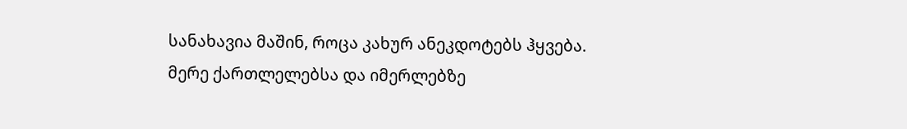სანახავია მაშინ, როცა კახურ ანეკდოტებს ჰყვება. მერე ქართლელებსა და იმერლებზე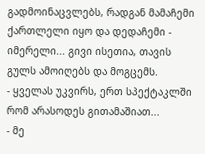გადმოინაცვლებს, რადგან მამაჩემი ქართლელი იყო და დედაჩემი - იმერელი... გივი ისეთია, თავის გულს ამოიღებს და მოგცემს.
- ყველას უკვირს, ერთ სპექტაკლში რომ არასოდეს გითამაშიათ...
- მე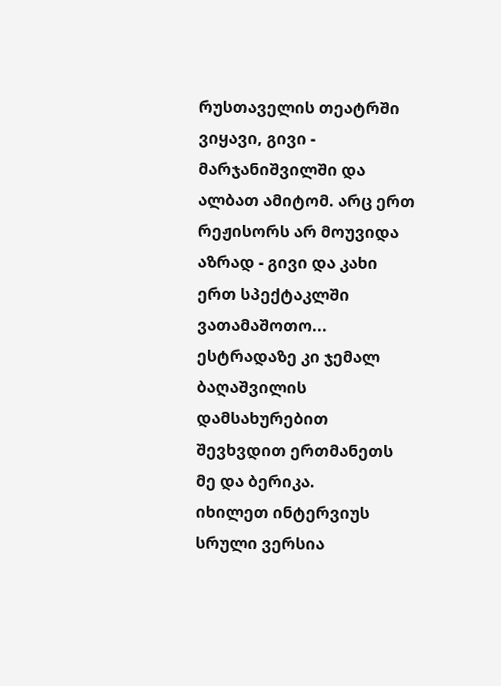რუსთაველის თეატრში ვიყავი, გივი - მარჯანიშვილში და ალბათ ამიტომ. არც ერთ რეჟისორს არ მოუვიდა აზრად - გივი და კახი ერთ სპექტაკლში ვათამაშოთო... ესტრადაზე კი ჯემალ ბაღაშვილის დამსახურებით შევხვდით ერთმანეთს მე და ბერიკა.
იხილეთ ინტერვიუს სრული ვერსია